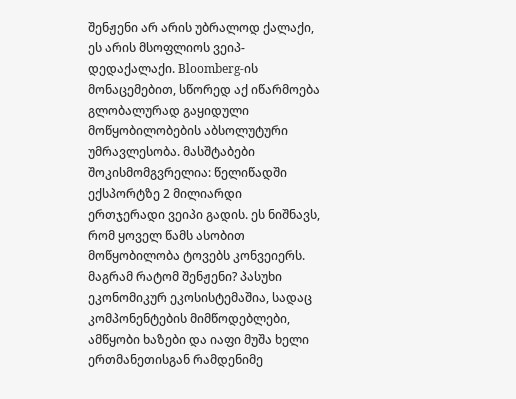შენჟენი არ არის უბრალოდ ქალაქი, ეს არის მსოფლიოს ვეიპ-დედაქალაქი. Bloomberg-ის მონაცემებით, სწორედ აქ იწარმოება გლობალურად გაყიდული მოწყობილობების აბსოლუტური უმრავლესობა. მასშტაბები შოკისმომგვრელია: წელიწადში ექსპორტზე 2 მილიარდი ერთჯერადი ვეიპი გადის. ეს ნიშნავს, რომ ყოველ წამს ასობით მოწყობილობა ტოვებს კონვეიერს. მაგრამ რატომ შენჟენი? პასუხი ეკონომიკურ ეკოსისტემაშია, სადაც კომპონენტების მიმწოდებლები, ამწყობი ხაზები და იაფი მუშა ხელი ერთმანეთისგან რამდენიმე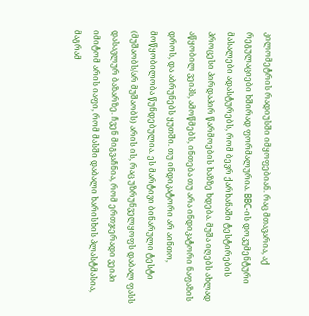კილომეტრის რადიუსში იმყოფებიან. რაც მთავარია, აქ რეგულაციები ხშირად ფორმალურია. BBC-ის დოკუმენტური მასალები ადასტურებს, რომ ბევრ ქარხანაში ტესტირების პროცესი პირდაპირ წარმოების ხაზზე ხდება. მუშა იღებს ახლად აწყობილ ვეიპს, ამოწმებს, ინთება თუ არა ინდიკატორი ნაფაზის დროს, და აბრუნებს ყუთში. თუ ინდიკატორი არ აინთო, მოწყობილობა წუნდებულია. ეს მარტივი ბინარული ტესტი (მუშაობს/არ მუშაობს) არის ის, რაც უზრუნველყოფს დაბალ ფასს დასავლურ ბაზარზე. ჩვენ მიგვაჩნია, რომ ერთჯერადი ვეიპი იმიტომ არის იაფი, რომ მასში დაბალი ხარისხის პლასტმასია, მაგრამ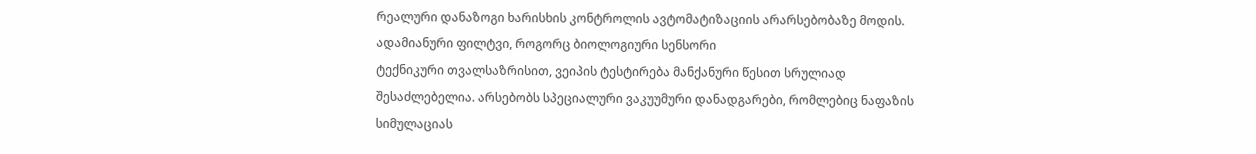რეალური დანაზოგი ხარისხის კონტროლის ავტომატიზაციის არარსებობაზე მოდის.
ადამიანური ფილტვი, როგორც ბიოლოგიური სენსორი
ტექნიკური თვალსაზრისით, ვეიპის ტესტირება მანქანური წესით სრულიად შესაძლებელია. არსებობს სპეციალური ვაკუუმური დანადგარები, რომლებიც ნაფაზის სიმულაციას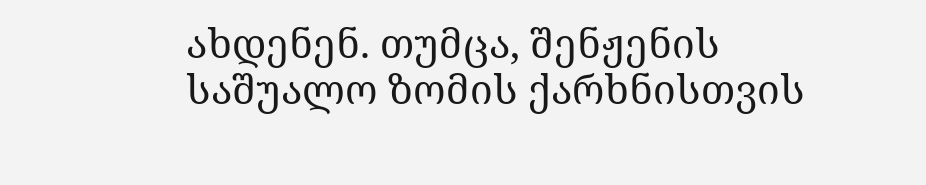ახდენენ. თუმცა, შენჟენის საშუალო ზომის ქარხნისთვის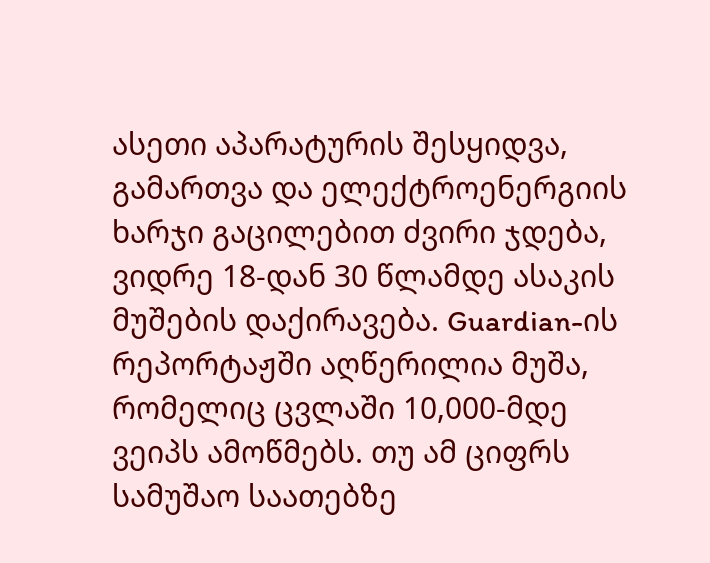ასეთი აპარატურის შესყიდვა, გამართვა და ელექტროენერგიის ხარჯი გაცილებით ძვირი ჯდება, ვიდრე 18-დან 30 წლამდე ასაკის მუშების დაქირავება. Guardian-ის რეპორტაჟში აღწერილია მუშა, რომელიც ცვლაში 10,000-მდე ვეიპს ამოწმებს. თუ ამ ციფრს სამუშაო საათებზე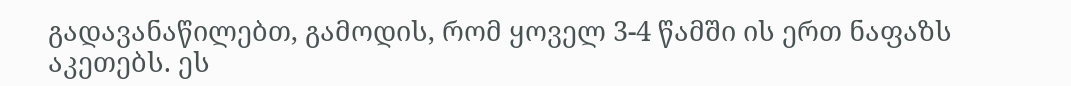გადავანაწილებთ, გამოდის, რომ ყოველ 3-4 წამში ის ერთ ნაფაზს აკეთებს. ეს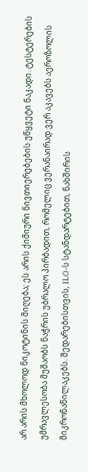არ არის მხოლოდ ნიკოტინის მიღება; ეს არის ქიმიური ნივთიერებების უწყვეტი ნაკადი. ტესტერების უმრავლესობა მუშაობს ნაჭრის უბრალო პირბადით, რომელიც ვერანაირად ვერ აკავებს აეროზოლის მიკრონაწილაკებს. შედარებისთვის, ILO-ს სტანდარტებით, ნახშირის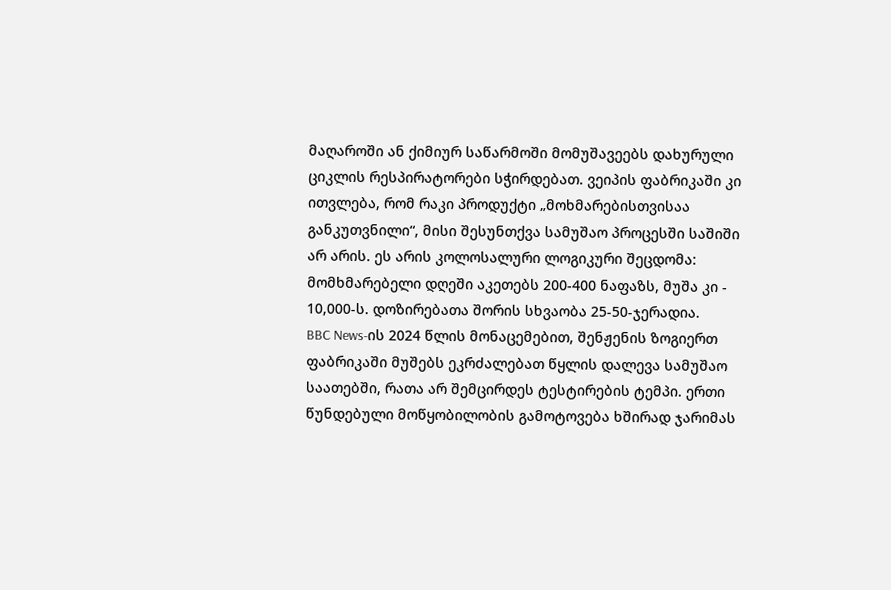მაღაროში ან ქიმიურ საწარმოში მომუშავეებს დახურული ციკლის რესპირატორები სჭირდებათ. ვეიპის ფაბრიკაში კი ითვლება, რომ რაკი პროდუქტი „მოხმარებისთვისაა განკუთვნილი“, მისი შესუნთქვა სამუშაო პროცესში საშიში არ არის. ეს არის კოლოსალური ლოგიკური შეცდომა: მომხმარებელი დღეში აკეთებს 200-400 ნაფაზს, მუშა კი - 10,000-ს. დოზირებათა შორის სხვაობა 25-50-ჯერადია.
BBC News-ის 2024 წლის მონაცემებით, შენჟენის ზოგიერთ ფაბრიკაში მუშებს ეკრძალებათ წყლის დალევა სამუშაო საათებში, რათა არ შემცირდეს ტესტირების ტემპი. ერთი წუნდებული მოწყობილობის გამოტოვება ხშირად ჯარიმას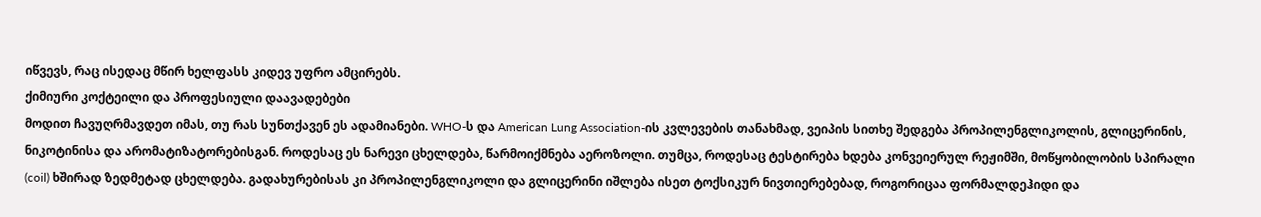იწვევს, რაც ისედაც მწირ ხელფასს კიდევ უფრო ამცირებს.
ქიმიური კოქტეილი და პროფესიული დაავადებები
მოდით ჩავუღრმავდეთ იმას, თუ რას სუნთქავენ ეს ადამიანები. WHO-ს და American Lung Association-ის კვლევების თანახმად, ვეიპის სითხე შედგება პროპილენგლიკოლის, გლიცერინის, ნიკოტინისა და არომატიზატორებისგან. როდესაც ეს ნარევი ცხელდება, წარმოიქმნება აეროზოლი. თუმცა, როდესაც ტესტირება ხდება კონვეიერულ რეჟიმში, მოწყობილობის სპირალი (coil) ხშირად ზედმეტად ცხელდება. გადახურებისას კი პროპილენგლიკოლი და გლიცერინი იშლება ისეთ ტოქსიკურ ნივთიერებებად, როგორიცაა ფორმალდეჰიდი და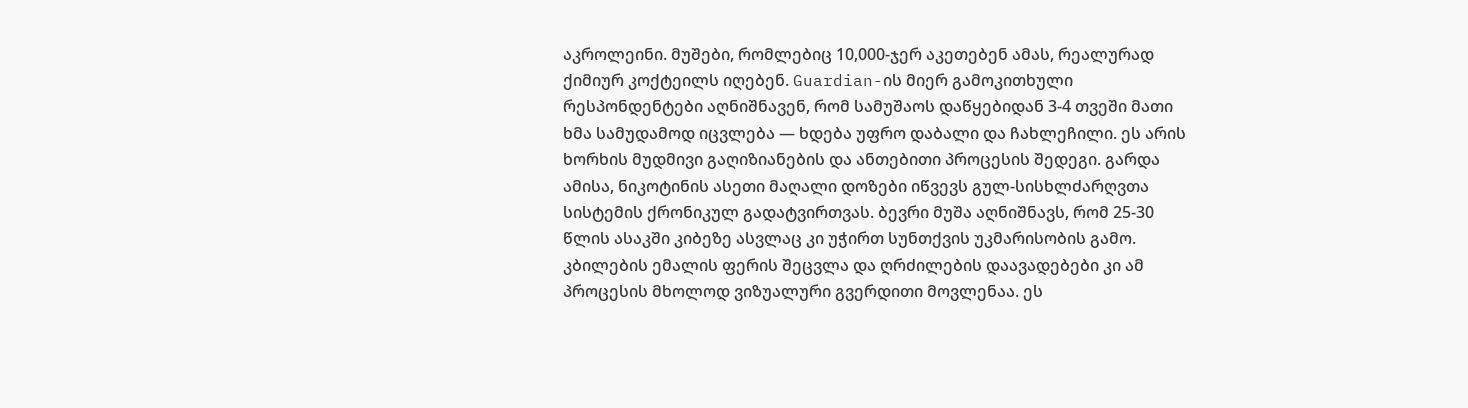აკროლეინი. მუშები, რომლებიც 10,000-ჯერ აკეთებენ ამას, რეალურად ქიმიურ კოქტეილს იღებენ. Guardian-ის მიერ გამოკითხული რესპონდენტები აღნიშნავენ, რომ სამუშაოს დაწყებიდან 3-4 თვეში მათი ხმა სამუდამოდ იცვლება — ხდება უფრო დაბალი და ჩახლეჩილი. ეს არის ხორხის მუდმივი გაღიზიანების და ანთებითი პროცესის შედეგი. გარდა ამისა, ნიკოტინის ასეთი მაღალი დოზები იწვევს გულ-სისხლძარღვთა სისტემის ქრონიკულ გადატვირთვას. ბევრი მუშა აღნიშნავს, რომ 25-30 წლის ასაკში კიბეზე ასვლაც კი უჭირთ სუნთქვის უკმარისობის გამო. კბილების ემალის ფერის შეცვლა და ღრძილების დაავადებები კი ამ პროცესის მხოლოდ ვიზუალური გვერდითი მოვლენაა. ეს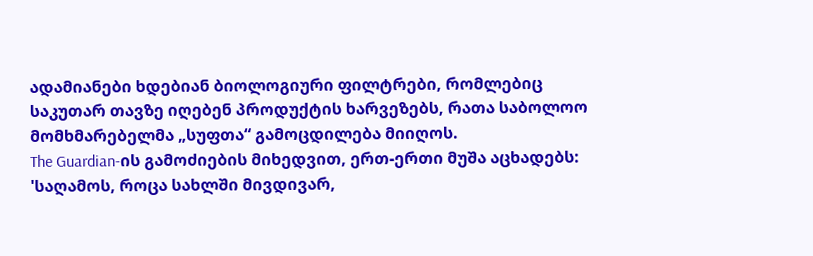ადამიანები ხდებიან ბიოლოგიური ფილტრები, რომლებიც საკუთარ თავზე იღებენ პროდუქტის ხარვეზებს, რათა საბოლოო მომხმარებელმა „სუფთა“ გამოცდილება მიიღოს.
The Guardian-ის გამოძიების მიხედვით, ერთ-ერთი მუშა აცხადებს: 'საღამოს, როცა სახლში მივდივარ,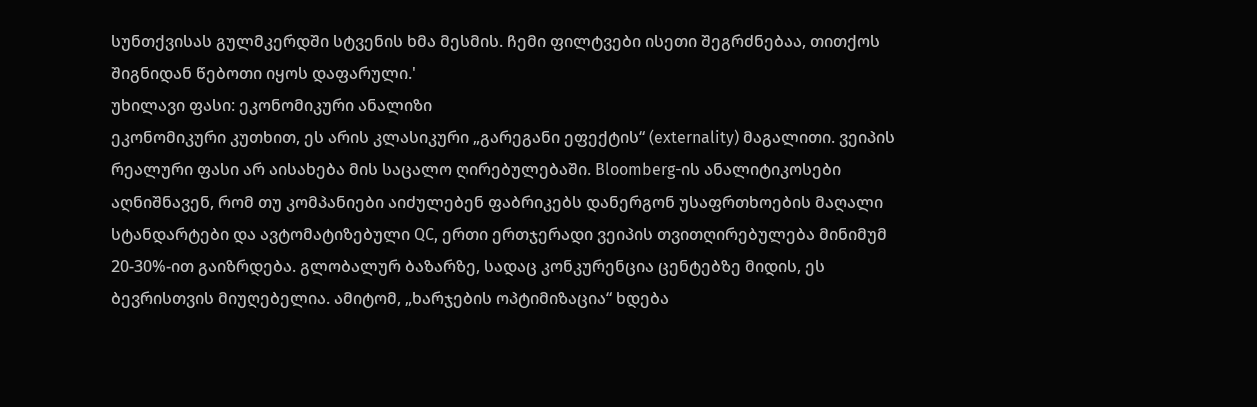სუნთქვისას გულმკერდში სტვენის ხმა მესმის. ჩემი ფილტვები ისეთი შეგრძნებაა, თითქოს შიგნიდან წებოთი იყოს დაფარული.'
უხილავი ფასი: ეკონომიკური ანალიზი
ეკონომიკური კუთხით, ეს არის კლასიკური „გარეგანი ეფექტის“ (externality) მაგალითი. ვეიპის რეალური ფასი არ აისახება მის საცალო ღირებულებაში. Bloomberg-ის ანალიტიკოსები აღნიშნავენ, რომ თუ კომპანიები აიძულებენ ფაბრიკებს დანერგონ უსაფრთხოების მაღალი სტანდარტები და ავტომატიზებული QC, ერთი ერთჯერადი ვეიპის თვითღირებულება მინიმუმ 20-30%-ით გაიზრდება. გლობალურ ბაზარზე, სადაც კონკურენცია ცენტებზე მიდის, ეს ბევრისთვის მიუღებელია. ამიტომ, „ხარჯების ოპტიმიზაცია“ ხდება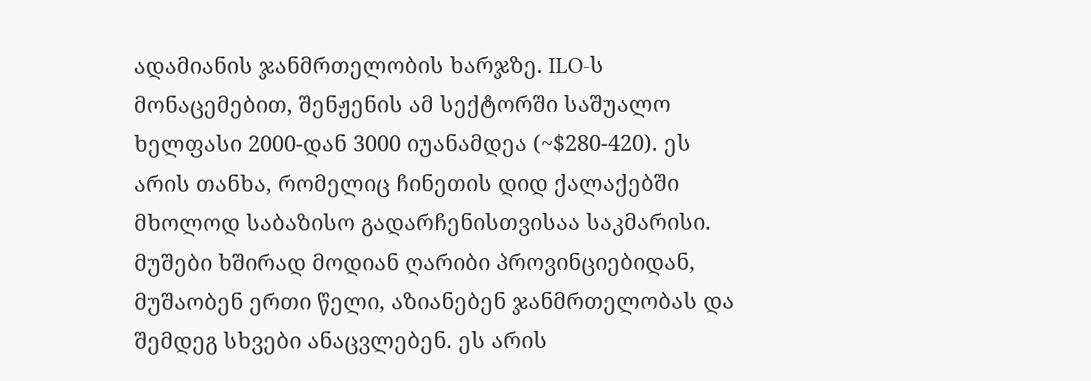ადამიანის ჯანმრთელობის ხარჯზე. ILO-ს მონაცემებით, შენჟენის ამ სექტორში საშუალო ხელფასი 2000-დან 3000 იუანამდეა (~$280-420). ეს არის თანხა, რომელიც ჩინეთის დიდ ქალაქებში მხოლოდ საბაზისო გადარჩენისთვისაა საკმარისი. მუშები ხშირად მოდიან ღარიბი პროვინციებიდან, მუშაობენ ერთი წელი, აზიანებენ ჯანმრთელობას და შემდეგ სხვები ანაცვლებენ. ეს არის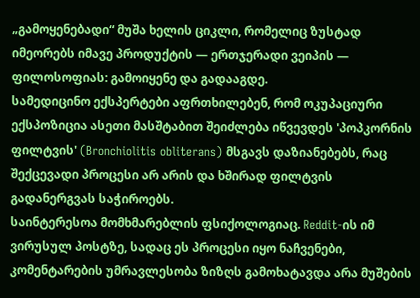„გამოყენებადი“ მუშა ხელის ციკლი, რომელიც ზუსტად იმეორებს იმავე პროდუქტის — ერთჯერადი ვეიპის — ფილოსოფიას: გამოიყენე და გადააგდე.
სამედიცინო ექსპერტები აფრთხილებენ, რომ ოკუპაციური ექსპოზიცია ასეთი მასშტაბით შეიძლება იწვევდეს 'პოპკორნის ფილტვის' (Bronchiolitis obliterans) მსგავს დაზიანებებს, რაც შექცევადი პროცესი არ არის და ხშირად ფილტვის გადანერგვას საჭიროებს.
საინტერესოა მომხმარებლის ფსიქოლოგიაც. Reddit-ის იმ ვირუსულ პოსტზე, სადაც ეს პროცესი იყო ნაჩვენები, კომენტარების უმრავლესობა ზიზღს გამოხატავდა არა მუშების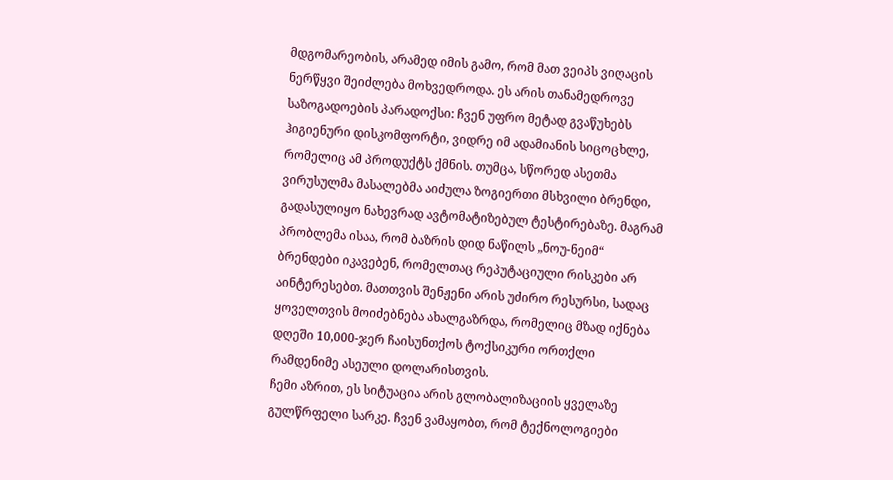მდგომარეობის, არამედ იმის გამო, რომ მათ ვეიპს ვიღაცის ნერწყვი შეიძლება მოხვედროდა. ეს არის თანამედროვე საზოგადოების პარადოქსი: ჩვენ უფრო მეტად გვაწუხებს ჰიგიენური დისკომფორტი, ვიდრე იმ ადამიანის სიცოცხლე, რომელიც ამ პროდუქტს ქმნის. თუმცა, სწორედ ასეთმა ვირუსულმა მასალებმა აიძულა ზოგიერთი მსხვილი ბრენდი, გადასულიყო ნახევრად ავტომატიზებულ ტესტირებაზე. მაგრამ პრობლემა ისაა, რომ ბაზრის დიდ ნაწილს „ნოუ-ნეიმ“ ბრენდები იკავებენ, რომელთაც რეპუტაციული რისკები არ აინტერესებთ. მათთვის შენჟენი არის უძირო რესურსი, სადაც ყოველთვის მოიძებნება ახალგაზრდა, რომელიც მზად იქნება დღეში 10,000-ჯერ ჩაისუნთქოს ტოქსიკური ორთქლი რამდენიმე ასეული დოლარისთვის.
ჩემი აზრით, ეს სიტუაცია არის გლობალიზაციის ყველაზე გულწრფელი სარკე. ჩვენ ვამაყობთ, რომ ტექნოლოგიები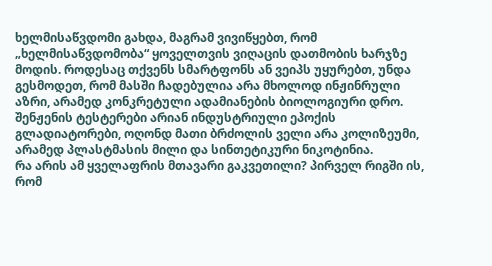ხელმისაწვდომი გახდა, მაგრამ ვივიწყებთ, რომ „ხელმისაწვდომობა“ ყოველთვის ვიღაცის დათმობის ხარჯზე მოდის. როდესაც თქვენს სმარტფონს ან ვეიპს უყურებთ, უნდა გესმოდეთ, რომ მასში ჩადებულია არა მხოლოდ ინჟინრული აზრი, არამედ კონკრეტული ადამიანების ბიოლოგიური დრო. შენჟენის ტესტერები არიან ინდუსტრიული ეპოქის გლადიატორები, ოღონდ მათი ბრძოლის ველი არა კოლიზეუმი, არამედ პლასტმასის მილი და სინთეტიკური ნიკოტინია.
რა არის ამ ყველაფრის მთავარი გაკვეთილი? პირველ რიგში ის, რომ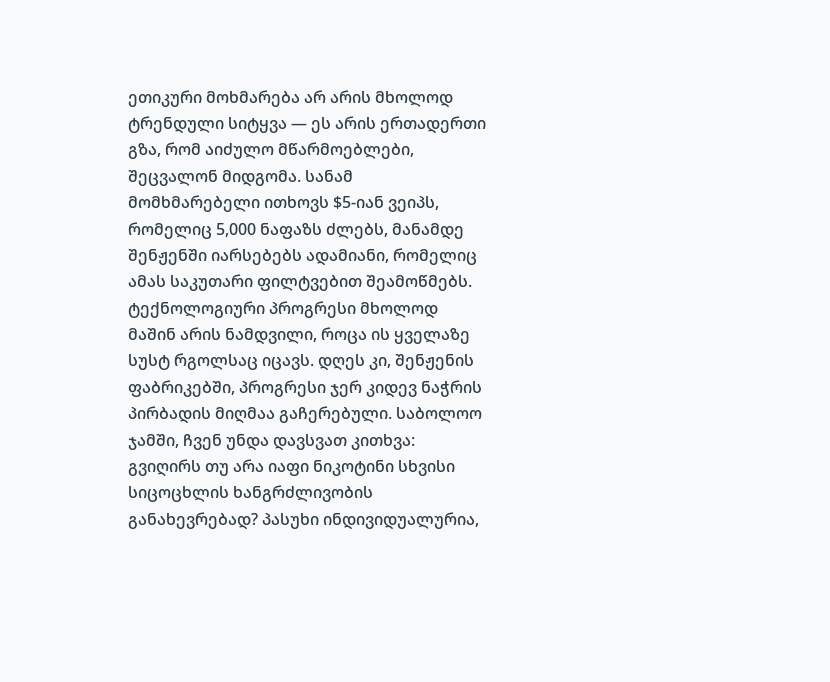ეთიკური მოხმარება არ არის მხოლოდ ტრენდული სიტყვა — ეს არის ერთადერთი გზა, რომ აიძულო მწარმოებლები, შეცვალონ მიდგომა. სანამ მომხმარებელი ითხოვს $5-იან ვეიპს, რომელიც 5,000 ნაფაზს ძლებს, მანამდე შენჟენში იარსებებს ადამიანი, რომელიც ამას საკუთარი ფილტვებით შეამოწმებს. ტექნოლოგიური პროგრესი მხოლოდ მაშინ არის ნამდვილი, როცა ის ყველაზე სუსტ რგოლსაც იცავს. დღეს კი, შენჟენის ფაბრიკებში, პროგრესი ჯერ კიდევ ნაჭრის პირბადის მიღმაა გაჩერებული. საბოლოო ჯამში, ჩვენ უნდა დავსვათ კითხვა: გვიღირს თუ არა იაფი ნიკოტინი სხვისი სიცოცხლის ხანგრძლივობის განახევრებად? პასუხი ინდივიდუალურია,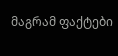მაგრამ ფაქტები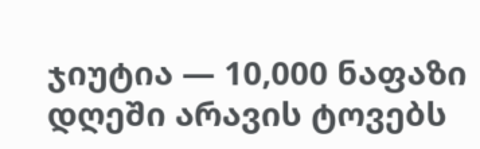ჯიუტია — 10,000 ნაფაზი დღეში არავის ტოვებს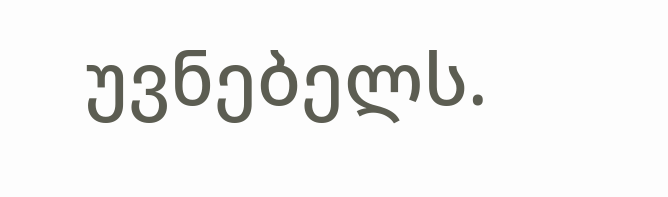უვნებელს.